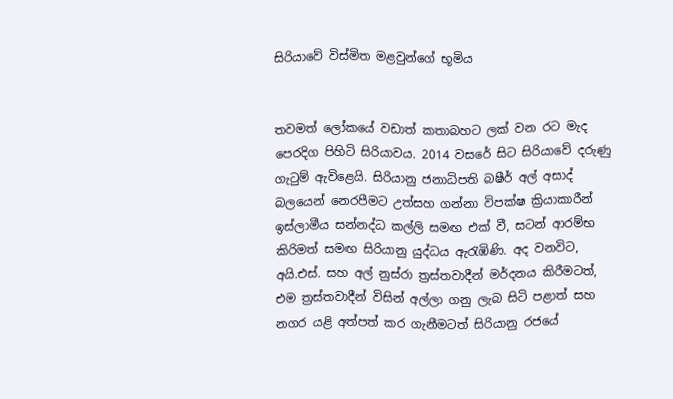සිරියාවේ විස්මිත මළවුන්ගේ භූමිය


තවමත් ලෝකයේ වඩාත් කතාබහට ලක් වන රට මැද පෙරදිග පිහිටි සිරියාවය. 2014 වසරේ සිට සිරියාවේ දරුණු ගැටුම් ඇවිළෙයි. සිරියානු ජනාධිපති බෂීර් අල් අසාද් බලයෙන් නෙරපීමට උත්සහ ගන්නා විපක්ෂ ක්‍රියාකාරීන් ඉස්ලාමීය සන්නද්ධ කල්ලි සමඟ එක් වී, සටන් ආරම්භ කිරිමත් සමඟ සිරියානු යුද්ධය ඇරැඹිණි. අද වනවිට, අයි.එස්. සහ අල් නුස්රා ත්‍රස්තවාදීන් මර්දනය කිරීමටත්, එම ත්‍රස්තවාදීන් විසින් අල්ලා ගනු ලැබ සිටි පළාත් සහ නගර යළි අත්පත් කර ගැනීමටත් සිරියානු රජයේ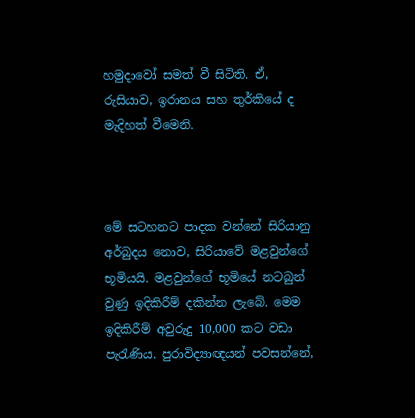හමුදාවෝ සමත් වී සිටිති. ඒ, රුසියාව, ඉරානය සහ තුර්කියේ ද මැදිහත් වීමෙනි.



මේ සටහනට පාදක වන්නේ සිරියානු අර්බුදය නොව, සිරියාවේ මළවුන්ගේ භූමියයි. මළවුන්ගේ භූමියේ නටබුන් වුණු ඉදිකිරීම් දකින්න ලැබේ. මෙම ඉදිකිරීම් අවුරුදු 10,000 කට වඩා පැරැණිය. පුරාවිද්‍යාඥයන් පවසන්නේ,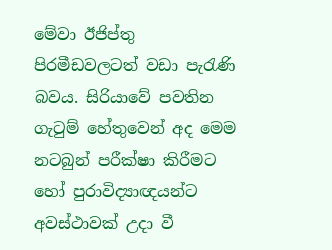මේවා ඊජිප්තු පිරමීඩවලටත් වඩා පැරැණි බවය. සිරියාවේ පවතින ගැටුම් හේතුවෙන් අද මෙම නටබුන් පරීක්ෂා කිරීමට හෝ පුරාවිද්‍යාඥයන්ට අවස්ථාවක් උදා වී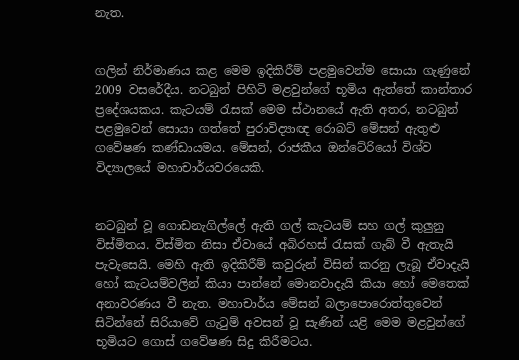නැත.


ගලින් නිර්මාණය කළ මෙම ඉදිකිරීම් පළමුවෙන්ම සොයා ගැණුනේ 2009 වසරේදීය. නටබුන් පිහිටි මළවුන්ගේ භූමිය ඇත්තේ කාන්තාර ප්‍රදේශයකය. කැටයම් රැසක් මෙම ස්ථානයේ ඇති අතර, නටබුන් පළමුවෙන් සොයා ගත්තේ පුරාවිද්‍යාඥ රොබට් මේසන් ඇතුළු ගවේෂණ කණ්ඩායමය. මේසන්, රාජකීය ඔන්ටේරියෝ විශ්ව විද්‍යාලයේ මහාචාර්යවරයෙකි.


නටබුන් වූ ගොඩනැගිල්ලේ ඇති ගල් කැටයම් සහ ගල් කුලුනු විස්මිතය. විස්මිත නිසා ඒවායේ අබිරහස් රැසක් ගැබ් වී ඇතැයි පැවැසෙයි. මෙහි ඇති ඉදිකිරීම් කවුරුන් විසින් කරනු ලැබූ ඒවාදැයි හෝ කැටයම්වලින් කියා පාන්නේ මොනවාදැයි කියා හෝ මෙතෙක් අනාවරණය වී නැත. මහාචාර්ය මේසන් බලාපොරොත්තුවෙන් සිටින්නේ සිරියාවේ ගැටුම් අවසන් වූ සැණින් යළි මෙම මළවුන්ගේ භූමියට ගොස් ගවේෂණ සිදු කිරීමටය.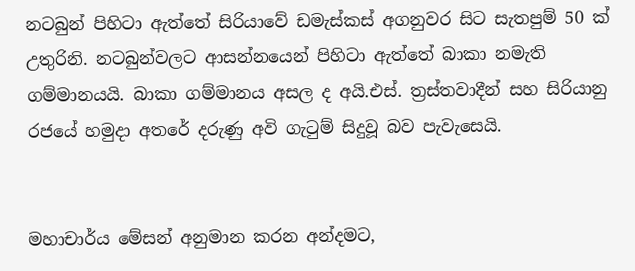නටබුන් පිහිටා ඇත්තේ සිරියාවේ ඩමැස්කස් අගනුවර සිට සැතපුම් 50 ක් උතුරිනි. නටබුන්වලට ආසන්නයෙන් පිහිටා ඇත්තේ බාකා නමැති ගම්මානයයි. බාකා ගම්මානය අසල ද අයි.එස්. ත්‍රස්තවාදීන් සහ සිරියානු රජයේ හමුදා අතරේ දරුණු අවි ගැටුම් සිදුවූ බව පැවැසෙයි.


මහාචාර්ය මේසන් අනුමාන කරන අන්දමට,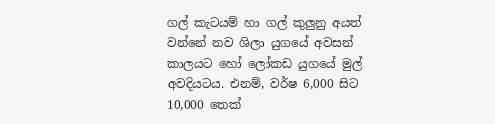ගල් කැටයම් හා ගල් කුලුනු අයත් වන්නේ නව ශිලා යුගයේ අවසන් කාලයට හෝ ලෝකඩ යුගයේ මුල් අවදියටය. එනම්, වර්ෂ 6,000 සිට 10,000 තෙක්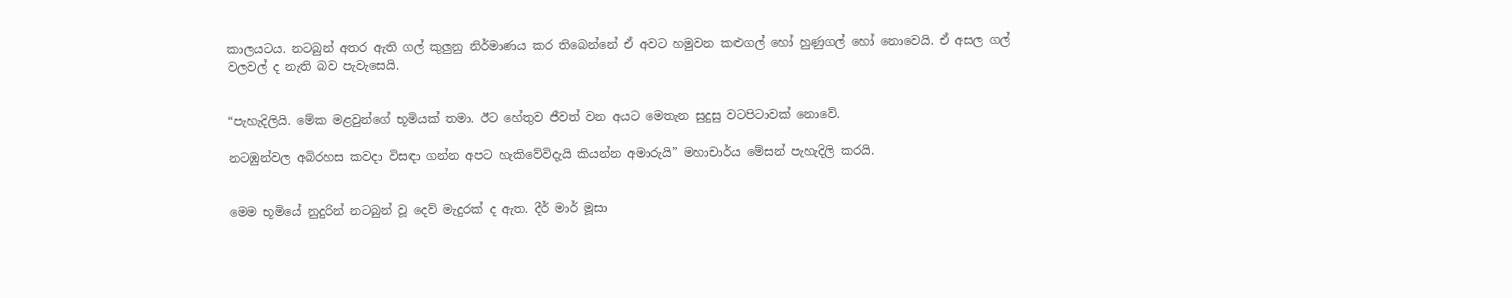කාලයටය. නටබුන් අතර ඇති ගල් කුලුනු නිර්මාණය කර තිබෙන්නේ ඒ අවට හමුවන කළුගල් හෝ හුණුගල් හෝ නොවෙයි. ඒ අසල ගල් වලවල් ද නැති බව පැවැසෙයි.


“පැහැදිලියි. මේක මළවුන්ගේ භූමියක් තමා. ඊට හේතුව ජීවත් වන අයට මෙතැන සුදුසු වටපිටාවක් නොවේ.

නටඹුන්වල අබිරහස කවදා විසඳා ගන්න අපට හැකිවේවිදැයි කියන්න අමාරුයි” මහාචාර්ය මේසන් පැහැදිලි කරයි.


මෙම භූමියේ නුදුරින් නටබුන් වූ දෙව් මැදුරක් ද ඇත. දීර් මාර් මූසා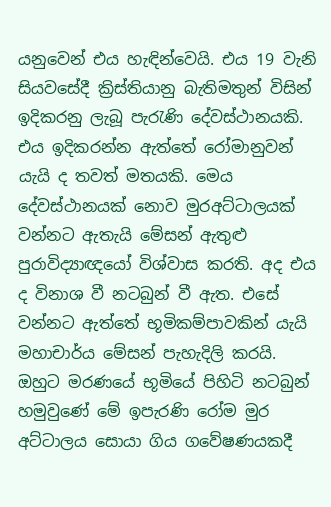යනුවෙන් එය හැඳින්වෙයි. එය 19 වැනි සියවසේදී ක්‍රිස්තියානු බැතිමතුන් විසින් ඉදිකරනු ලැබූ පැරැණි දේවස්ථානයකි. එය ඉදිකරන්න ඇත්තේ රෝමානුවන් යැයි ද තවත් මතයකි. මෙය දේවස්ථානයක් නොව මුරඅට්ටාලයක් වන්නට ඇතැයි මේසන් ඇතුළු පුරාවිද්‍යාඥයෝ විශ්වාස කරති. අද එය ද විනාශ වී නටබුන් වී ඇත. එසේ වන්නට ඇත්තේ භූමිකම්පාවකින් යැයි මහාචාර්ය මේසන් පැහැදිලි කරයි. ඔහුට මරණයේ භූමියේ පිහිටි නටබුන් හමුවුණේ මේ ඉපැරණි රෝම මුර අට්ටාලය සොයා ගිය ගවේෂණයකදී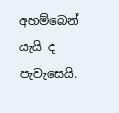අහම්බෙන් යැයි ද පැවැසෙයි.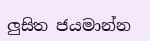ලුසිත ජයමාන්න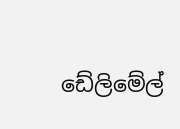ඩේලිමේල්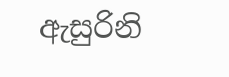ඇසුරිනි